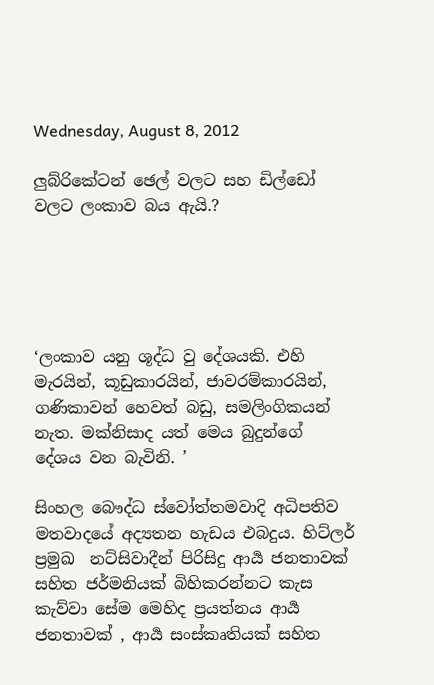Wednesday, August 8, 2012

ලුබ්රිකේටන් ඡෙල් වලට සහ ඩිල්ඩෝ වලට ලංකාව බය ඇයි.?





‘ලංකාව යනු ශූද්ධ වු දේශයකි. එහි මැරයින්, කූඩුකාරයින්, ජාවරම්කාරයින්, ගණිකාවන් හෙවත් බඩු, සමලිංගිකයන් නැත. මක්නිසාද යත් මෙය බුදුන්ගේ දේශය වන බැවිනි. ’

සිංහල බෞද්ධ ස්වෝත්තමවාදි අධිපතිව මතවාදයේ අද්‍යතන හැඩය එබදුය. හිට්ලර් ප්‍රමුඛ  නට්සිවාදීන් පිරිසිදු ආර්‍ය ජනතාවක්  සහිත ජර්මනියක් බිහිකරන්නට කැස කැව්වා සේම මෙහිද ප්‍රයත්නය ආර්‍ය ජනතාවක් , ආර්‍ය සංස්කෘතියක් සහිත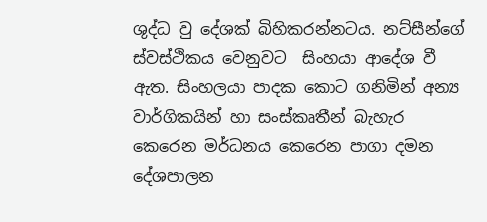ශුද්ධ වු දේශක් බිහිකරන්නටය. නට්සීන්ගේ ස්වස්ථිකය වෙනුවට  සිංහයා ආදේශ වී ඇත. සිංහලයා පාදක කොට ගනිමින් අන්‍ය වාර්ගිකයින් හා සංස්කෘතීන් බැහැර කෙරෙන මර්ධනය කෙරෙන පාගා දමන දේශපාලන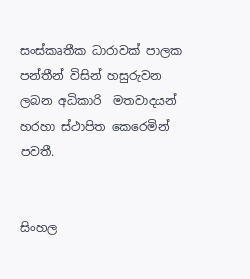සංස්කෘතීක ධාරාවක් පාලක පන්තීන් විසින් හසුරුවන ලබන අධිකාරි  මතවාදයන් හරහා ස්ථාපිත කෙරෙමින් පවතී.


සිංහල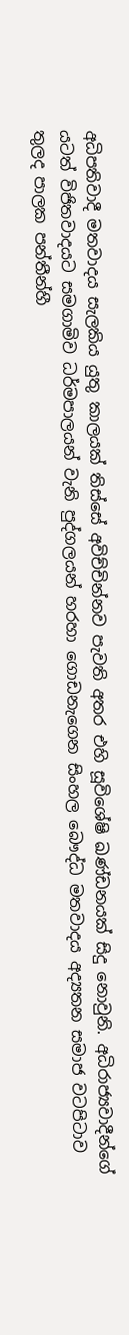අධිපතිවාදී මතවාදය සැලකිය යුතු කාලයක් තිස්සේ අවිච්චින්නව පැවති අතර එහි සූවිශේෂි ඛණ්ඩනයක් සිදු නොවුනි. අධිරාජ්‍යවාදීන්ගේ යටත් විජිතවාදයට සමගාමිව ධර්මපාලයන් වැනි පුද්ගලයන් හරහා ගොඩනැගෙන සිංහල බෞද්ධ මතවාදය අද්‍යතන සමාජ වටපිටාව තුලද පාලක පන්තීන්හී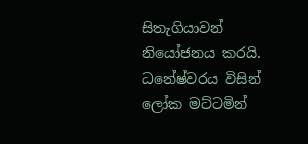සිතැගියාවන් නියෝජනය කරයි. ධනේෂ්වරය විසින් ලෝක මට්ටමින්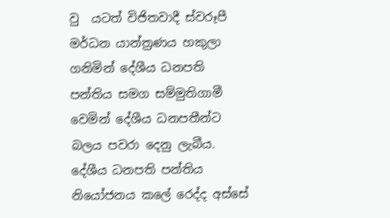වු  යටත් විජිතවාදී ස්වරූපී මර්ධන යාන්ත්‍රණය හකුලා ගනිමින් දේශීය ධනපති පන්තිය සමග සම්මුතිගාමී වෙමින් දේශීය ධනපතීන්ට බලය පවරා දෙනු ලැබීය. දේශීය ධනපති පන්තිය නියෝජනය කලේ රෙද්ද අස්සේ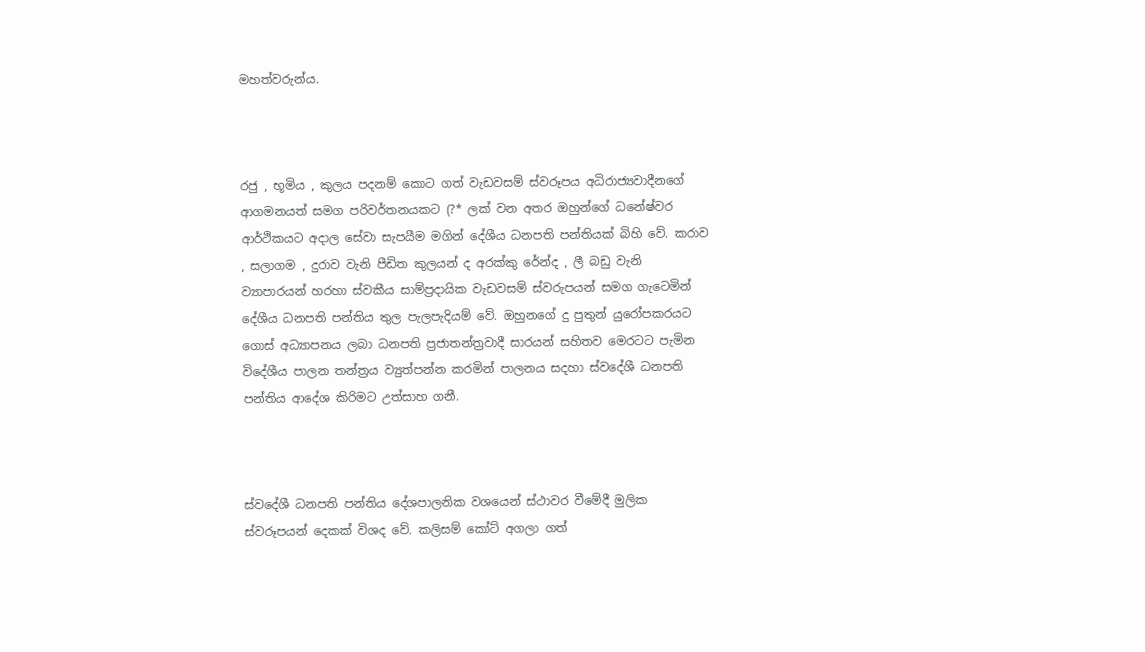මහත්වරුන්ය.



රජු , භූමිය , කුලය පදනම් කොට ගත් වැඩවසම් ස්වරූපය අධිරාජ්‍යවාදීනගේ ආගමනයත් සමග පරිවර්තනයකට (?* ලක් වන අතර ඔහුන්ගේ ධනේෂ්වර ආර්ථිකයට අදාල සේවා සැපයීම මගින් දේශීය ධනපති පන්තියක් බිහි වේ. කරාව , සලාගම , දුරාව වැනි පීඩිත කුලයන් ද අරක්කු රේන්ද , ලී බඩු වැනි ව්‍යාපාරයන් හරහා ස්වකීය සාම්ප්‍රදායික වැඩවසම් ස්වරුපයන් සමග ගැටෙමින් දේශීය ධනපති පන්තිය තුල පැලපැදියම් වේ. ඔහුනගේ දු පුතුන් යුරෝපකරයට ගොස් අධ්‍යාපනය ලබා ධනපති ප්‍රජාතන්ත්‍රවාදී සාරයන් සහිතව මෙරටට පැමින විදේශීය පාලන තන්ත්‍රය ව්‍යුත්පන්න කරමින් පාලනය සදහා ස්වදේශී ධනපති පන්තිය ආදේශ කිරිමට උත්සාහ ගනී.



ස්වදේශී ධනපති පන්තිය දේශපාලනික වශයෙන් ස්ථාවර වීමේදී මුලික ස්වරූපයන් දෙකක් විශද වේ. කලිසම් කෝට් අගලා ගත්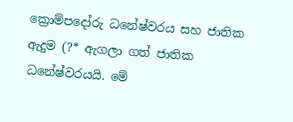ක්‍රොම්පදෝරු ධනේෂ්වරය සහ ජාතික ඇදුම (?* ඇගලා ගත් ජාතික ධනේෂ්වරයයි. මේ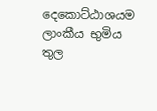දෙකොට්ඨාශයම ලාංකීය භුමිය තුල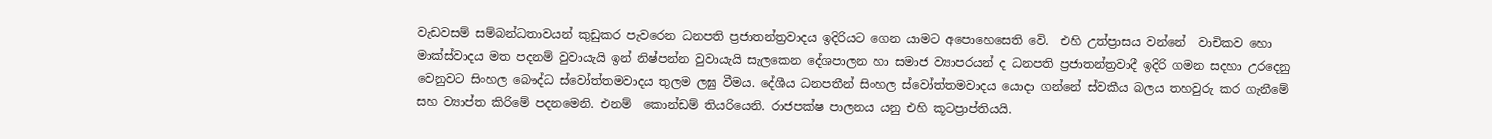වැඩවසම් සම්බන්ධතාවයන් කුඩුකර පැවරෙන ධනපති ප්‍රජාතන්ත්‍රවාදය ඉදිරියට ගෙන යාමට අපොහෙසෙති වෙි.  එහි උත්ප්‍රාසය වන්නේ  වාචිකව හො මාක්ස්වාදය මත පදනම් වුවායැයි ඉන් නිෂ්පන්න වුවායැයි සැලකෙන දේශපාලන හා සමාජ ව්‍යාපරයන් ද ධනපති ප්‍රජාතන්ත්‍රවාදී ඉදිරි ගමන සදහා උරදෙනු වෙනුවට සිංහල බෞද්ධ ස්වෝත්තමවාදය තුලම ලඝු වීමය. දේශීය ධනපතීන් සිංහල ස්වෝත්තමවාදය යොදා ගන්නේ ස්වකීය බලය තහවුරු කර ගැනීමේ සහ ව්‍යාප්ත කිරිමේ පදනමෙනි. එනම්  කොන්ඩම් තියරියෙනි. රාජපක්ෂ පාලනය යනු එහි කූටප්‍රාප්තියයි.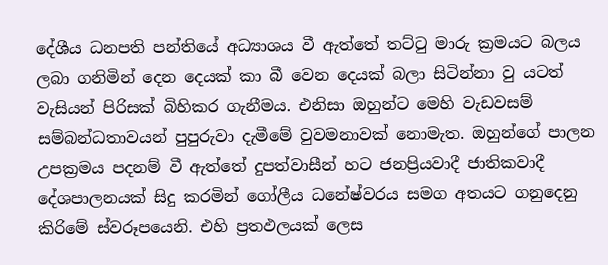දේශීය ධනපති පන්තියේ අධ්‍යාශය වී ඇත්තේ තට්ටු මාරු ක්‍රමයට බලය ලබා ගනිමින් දෙන දෙයක් කා බී වෙන දෙයක් බලා සිටින්නා වු යටත් වැසියන් පිරිසක් බිහිකර ගැනීමය. එනිසා ඔහුන්ට මෙහි වැඩවසම් සම්බන්ධතාවයන් පුපුරුවා දැමීමේ වුවමනාවක් නොමැත. ඔහුන්ගේ පාලන උපක්‍රමය පදනම් වී ඇත්තේ දුපත්වාසීන් හට ජනප්‍රියවාදී ජාතිකවාදී දේශපාලනයක් සිදු කරමින් ගෝලීය ධනේෂ්වරය සමග අතයට ගනුදෙනු කිරිමේ ස්වරූපයෙනි. එහි ප්‍රතඵලයක් ලෙස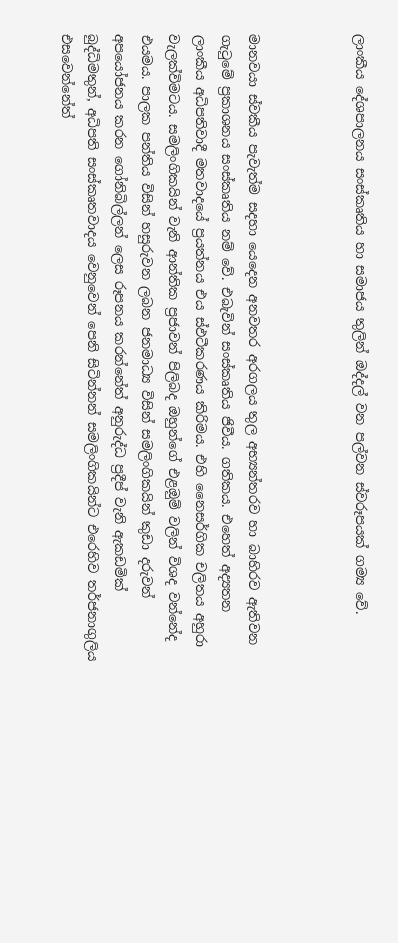ලාංකීය දේශපාලනය සංස්කෘතිය හා සමාජය තුලින් ඔද්දල් වන පල්වන ස්වරූපයක් ගම්‍ය වේ.



මානවයා ස්වකීය පැවැත්ම සදහා යෙදෙන අනවතර අරගලය තුල අභ්‍යන්තරව හා බාහිරව ඇතිවන ගැටුමේ ප්‍රකාශනය සංස්කෘතිය නම් වේ. එබැවින් සංස්කෘතිය ජිවීය. ගතිකය. එහෙත් අද්‍යතන ලාංකීය අධිපතිවාදී මතවාදයේ ප්‍රයත්නය එය ස්ඵටීකරණය කිරිමය. එහි නෛසර්ගික චලිතය අහුරා වැලක්විමටය. සමලිංගිකයින් වැනි ආන්තික ප්‍රජාවන් පිලිබද ඔහුන්ගේ එළඔුම් වලින් විශද වන්නේද එයමය. පාලක පන්තිය විසින් හසුරුවන ලබන ජනමාධ්‍ය විසින් සමලිංගිකයින් කුඩා දරුවන් අපයෝජනය කරන ගෝනිබිල්ලන් ලෙස රූපනය කරන්නේත් අනුරුද්ධ ප්‍රදීප් වැනි ඇකඩමික් බුද්ධිමතුන්, අධිපති සංස්කෘතවාදය වෙනුවෙන් පෙනි සිටින්නන් සමලිංගිකයින්ට එරෙහිව තර්ජනාගුලිය එසවෙන්නේත්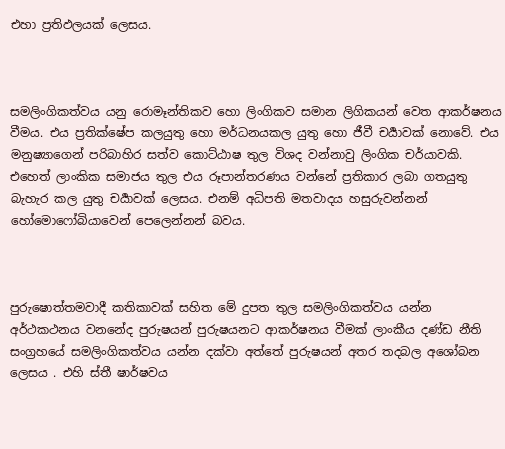එහා ප්‍රතිඵලයක් ලෙසය.



සමලිංගිකත්වය යනු රොමෑන්තිකව හො ලිංගිකව සමාන ලිගිකයන් වෙත ආකර්ෂනය වීමය. එය ප්‍රතික්ෂේප කලයුතු හො මර්ධනයකල යුතු හො ජීවී චර්‍යාවක් නොවේ. එය මනුෂ්‍යාගෙන් පරිබාහිර සත්ව කොට්ඨාෂ තුල විශද වන්නාවු ලිංගික චර්යාවකි. එහෙත් ලාංකික සමාජය තුල එය රූපාන්තරණය වන්නේ ප්‍රතිකාර ලබා ගතයුතු බැහැර කල යුතු චර්‍යාවක් ලෙසය. එනම් අධිපති මතවාදය හසුරුවන්නන් හෝමොෆෝබියාවෙන් පෙලෙන්නන් බවය.



පුරුෂොත්තමවාදී කතිකාවක් සහිත මේ දුපත තුල සමලිංගිකත්වය යන්න අර්ථකථනය වනනේද පුරුෂයන් පුරුෂයනට ආකර්ෂනය වීමක් ලාංකීය දණ්ඩ නීති සංග්‍රහයේ සමලිංගිකත්වය යන්න දක්වා අත්තේ පුරුෂයන් අතර තදබල අශෝබන ලෙසය . එහි ස්තී ෂාර්ෂවය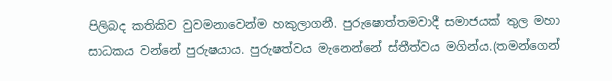පිලිබද කතිකිව වුවමනාවෙන්ම හකුලාගනී. පුරුෂොත්තමවාදී සමාජයක් තුල මහා සාධකය වන්නේ පුරුෂයාය. පුරුෂත්වය මැනෙන්නේ ස්තීත්වය මගින්ය.(තමන්ගෙන්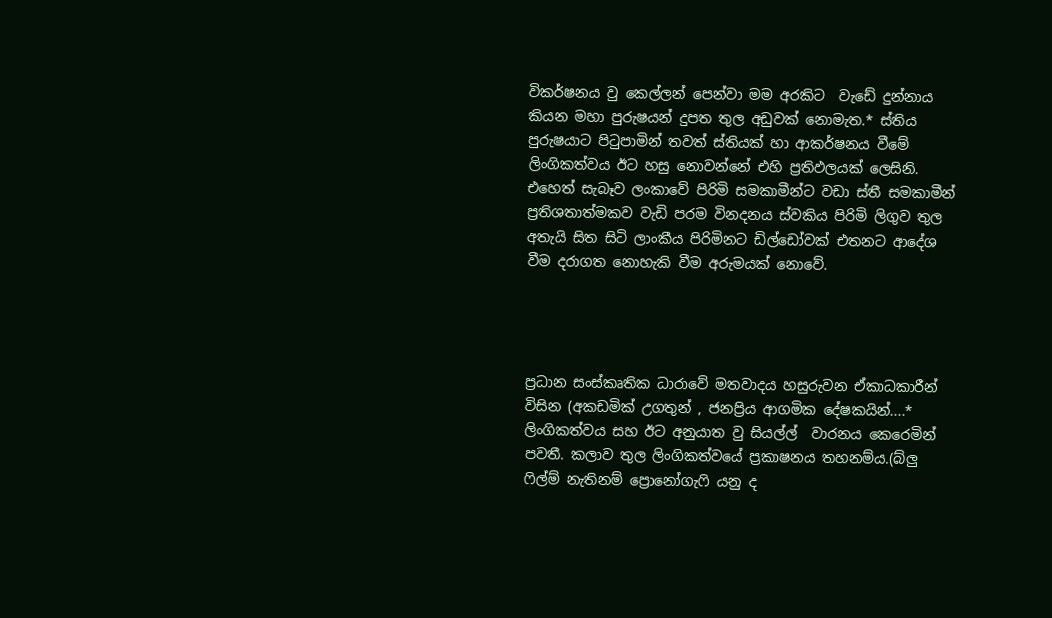විකර්ෂනය වු කෙල්ලන් පෙන්වා මම අරකිට  වැඩේ දුන්නාය කියන මහා පුරුෂයන් දුපත තුල අඩුවක් නොමැත.* ස්තිය පුරුෂයාට පිටුපාමින් තවත් ස්තියක් හා ආකර්ෂනය වීමේ ලිංගිකත්වය ඊට හසු නොවන්නේ එහි ප්‍රතිඵලයක් ලෙසිනි. එහෙත් සැබෑව ලංකාවේ පිරිමි සමකාමීන්ට වඩා ස්තී සමකාමීන් ප්‍රතිශතාත්මකව වැඩි පරම විනදනය ස්වකිය පිරිමි ලිගුව තුල අතැයි සිත සිටි ලාංකීය පිරිමිනට ඩිල්ඩෝවක් එතනට ආදේශ වීම දරාගත නොහැකි වීම අරුමයක් නොවේ.




ප්‍රධාන සංස්කෘතික ධාරාවේ මතවාදය හසුරුවන ඒකාධකාරීන් විසින (අකඩමික් උගතුන් , ජනප්‍රිය ආගමික දේෂකයින්....* ලිංගිකත්වය සහ ඊට අනුයාත වු සියල්ල්  වාරනය කෙරෙමින් පවතී. කලාව තුල ලිංගිකත්වයේ ප්‍රකාෂනය තහනම්ය.(බ්ලු ෆිල්ම් නැතිනම් ප්‍රොනෝගැෆි යනු ද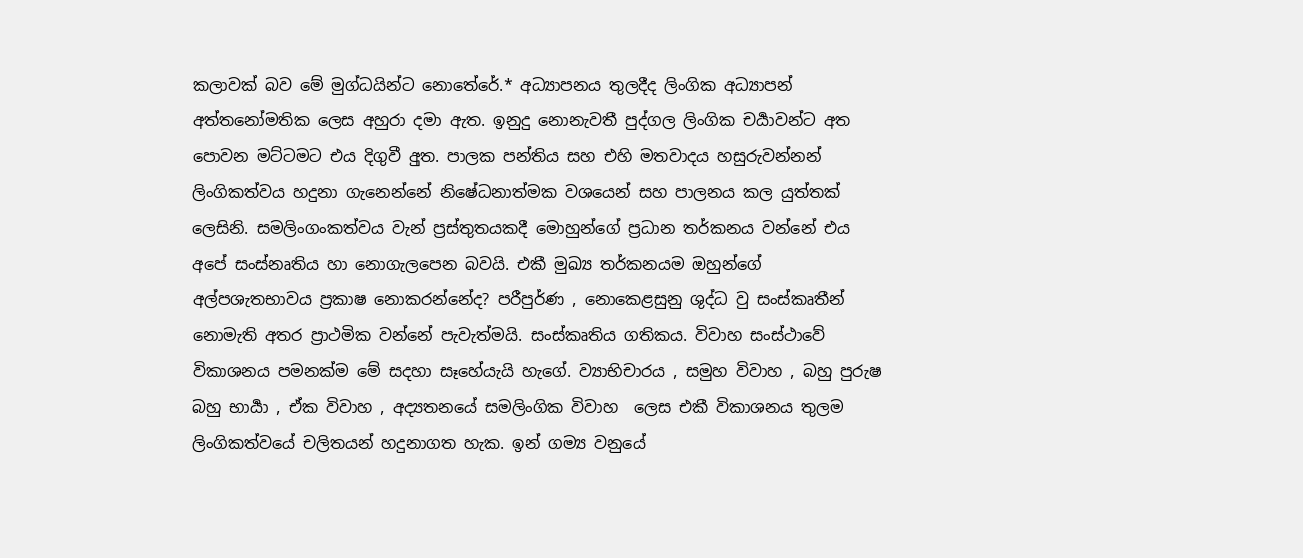කලාවක් බව මේ මුග්ධයින්ට නොතේරේ.* අධ්‍යාපනය තුලදීද ලිංගික අධ්‍යාපන් අත්තනෝමතික ලෙස අහුරා දමා ඇත. ඉනුදු නොනැවතී පුද්ගල ලිංගික චර්‍යාවන්ට අත පොවන මට්ටමට එය දිගුවී අුත. පාලක පන්තිය සහ එහි මතවාදය හසුරුවන්නන් ලිංගිකත්වය හදුනා ගැනෙන්නේ නිෂේධනාත්මක වශයෙන් සහ පාලනය කල යුත්තක් ලෙසිනි. සමලිංගංකත්වය වැන් ප්‍රස්තුතයකදී මොහුන්ගේ ප්‍රධාන තර්කනය වන්නේ එය අපේ සංස්නෘතිය හා නොගැලපෙන බවයි. එකී මුඛ්‍ය තර්කනයම ඔහුන්ගේ අල්පශැතභාවය ප්‍රකාෂ නොකරන්නේද? පරීපුර්ණ , නොකෙළසුනු ශුද්ධ වු සංස්කෘතීන් නොමැති අතර ප්‍රාථමික වන්නේ පැවැත්මයි. සංස්කෘතිය ගතිකය. විවාහ සංස්ථාවේ විකාශනය පමනක්ම මේ සදහා සෑහේයැයි හැගේ. ව්‍යාභිචාරය , සමුහ විවාහ , බහු පුරුෂ බහු භාර්‍යා , ඒක විවාහ , අද්‍යතනයේ සමලිංගික විවාහ  ලෙස එකී විකාශනය තුලම ලිංගිකත්වයේ චලිතයන් හදුනාගත හැක. ඉන් ගම්‍ය වනුයේ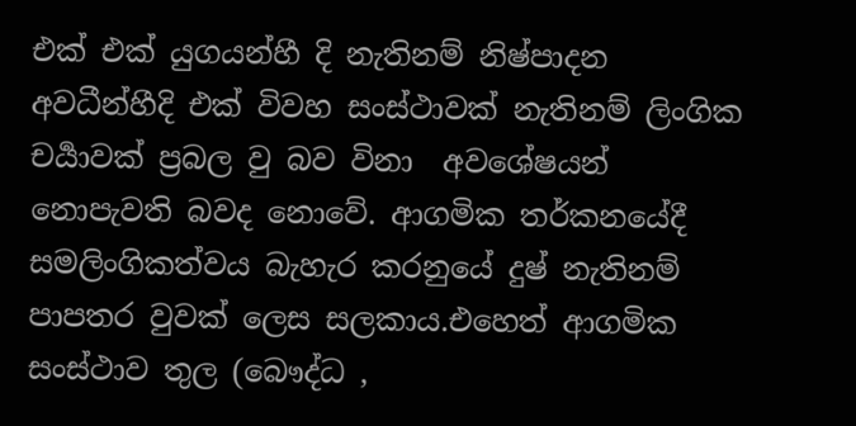එක් එක් යුගයන්හී දි නැතිනම් නිෂ්පාදන අවධීන්හීදි එක් විවහ සංස්ථාවක් නැතිනම් ලිංගික චර්‍යාවක් ප්‍රබල වු බව විනා  අවශේෂයන් නොපැවති බවද නොවේ. ආගමික තර්කනයේදී සමලිංගිකත්වය බැහැර කරනුයේ දුෂ් නැතිනම් පාපතර වුවක් ලෙස සලකාය.එහෙත් ආගමික සංස්ථාව තුල (බෞද්ධ ,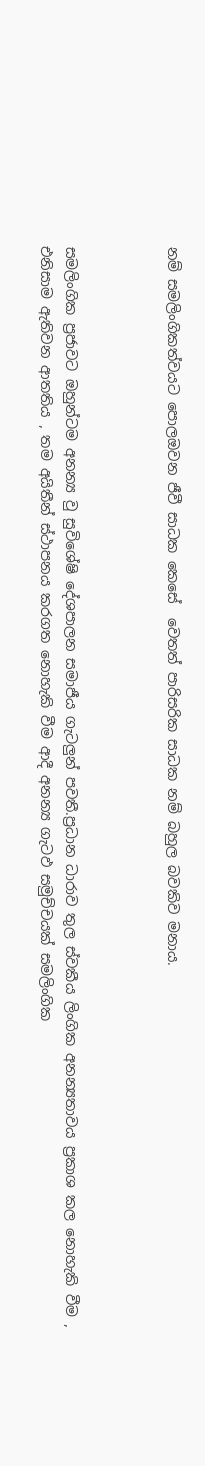නම් සමලිංගිකත්වයට පොලඔවන ජීවී සාධක කෙසේ  වෙතත් පාරිසරික සාධක නම් බහුල බවකිව මනාය.



සමලිංගික ප්‍රජාවට ඔහුන්ටම අනන්‍ය වු සුවිශේෂි දේශපාලන සමාජීය ගැටලුන් පවතී.ප්‍රධාන ධාරාව තුල ස්වකීය ලිංගික අනන්‍යතාවය ප්‍රකාශ කල නොහැකි වීම , එනිසාම ඇතිවන ආතතිය , තම අයිතීන් ස්ථාපනය කරගත නොහැකි වීම ආදී අනන්‍ය ගැටඵ සමුච්චයක් සමලිංගික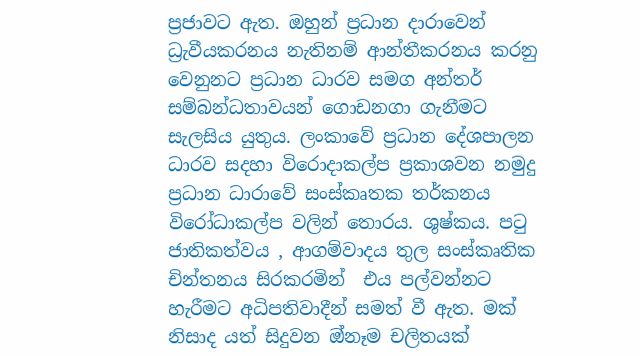ප්‍රජාවට ඇත. ඔහුන් ප්‍රධාන දාරාවෙන් ධ්‍රැවීයකරනය නැතිනම් ආන්තීකරනය කරනු වෙනුනට ප්‍රධාන ධාරව සමග අන්තර් සම්බන්ධතාවයන් ගොඩනගා ගැනීමට  සැලසිය යුතුය. ලංකාවේ ප්‍රධාන දේශපාලන ධාරව සදහා විරොදාකල්ප ප්‍රකාශවන නමුදු ප්‍රධාන ධාරාවේ සංස්කෘතක තර්කනය විරෝධාකල්ප වලින් තොරය. ශුෂ්කය. පටු ජාතිකත්වය , ආගම්වාදය තුල සංස්කෘතික චින්තනය සිරකරමින්  එය පල්වන්නට හැරීමට අධිපතිවාදීන් සමත් වී ඇත. මක් නිසාද යත් සිදුවන ඔ්නෑම චලිතයක්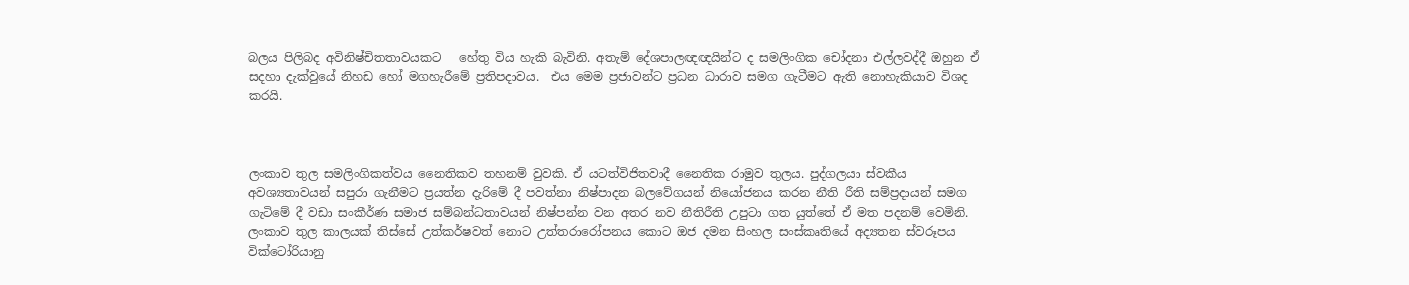බලය පිලිබද අවිනිෂ්චිතතාවයකට   හේතු විය හැකි බැවිනි. අතැම් දේශපාලඥඥයින්ට ද සමලිංගික චෝදනා එල්ලවද්දී ඔහුන ඒ සදහා දැක්වුයේ නිහඩ හෝ මගහැරීමේ ප්‍රතිපදාවය.  එය මෙම ප්‍රජාවන්ට ප්‍රධන ධාරාව සමග ගැටීමට ඇති නොහැකියාව විශද කරයි.



ලංකාව තුල සමලිංගිකත්වය නෛතිකව තහනම් වුවකි. ඒ යටත්විජිතවාදී නෛතික රාමුව තුලය. පුද්ගලයා ස්වකීය අවශ්‍යතාවයන් සපුරා ගැනීමට ප්‍රයත්න දැරිමේ දී පවත්නා නිෂ්පාදන බලවේගයන් නියෝජනය කරන නීති රීති සම්ප්‍රදායන් සමග ගැටිමේ දී වඩා සංකීර්ණ සමාජ සම්බන්ධතාවයන් නිෂ්පන්න වන අතර නව නීතිරීති උපුටා ගත යුත්තේ ඒ මත පදනම් වෙමිනි. ලංකාව තුල කාලයක් තිස්සේ උත්කර්ෂවත් නොට උත්තරාරෝපනය කොට ඔජ දමන සිංහල සංස්කෘතියේ අද්‍යතන ස්වරූපය වික්ටෝරියානු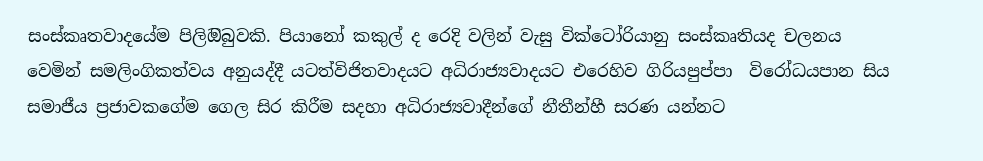සංස්කෘතවාදයේම පිලිඔිබුවකි. පියානෝ කකුල් ද රෙදි වලින් වැසු වික්ටෝරියානු සංස්කෘතියද චලනය වෙමින් සමලිංගිකත්වය අනුයද්දී යටත්විජිතවාදයට අධිරාජ්‍යවාදයට එරෙහිව ගිරියපුප්පා  විරෝධයපාන සිය සමාජීය ප්‍රජාවකගේම ගෙල සිර කිරීම සදහා අධිරාජ්‍යවාදීන්ගේ නීතීන්හී සරණ යන්නට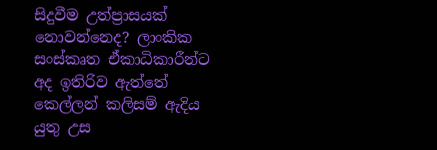සිදුවීම උත්ප්‍රාසයක් නොවන්නෙද? ලාංකික සංස්කෘත ඒකාධිකාරීන්ට අද ඉතිරිව ඇත්තේ කෙල්ලන් කලිසම් ඇදිය යුතු උස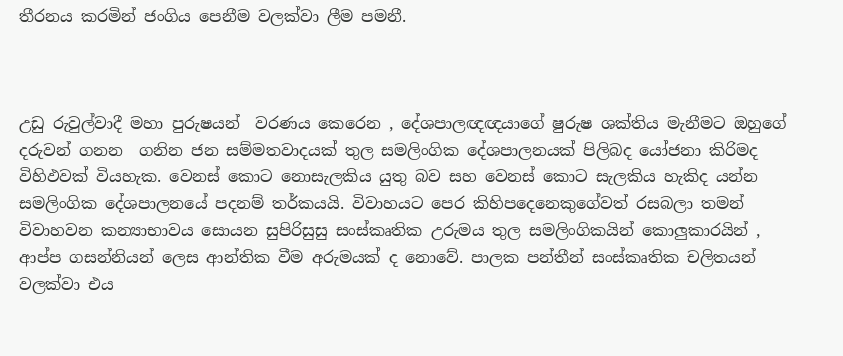තීරනය කරමින් ජංගිය පෙනීම වලක්වා ලීම පමනී.



උඩු රුවුල්වාදී මහා පුරුෂයන්  වරණය කෙරෙන , දේශපාලඥඥයාගේ ෂුරුෂ ශක්තිය මැනීමට ඔහුගේ දරුවන් ගනන  ගනින ජන සම්මතවාදයක් තුල සමලිංගික දේශපාලනයක් පිලිබද යෝජනා කිරිමද විහිඵවක් වියහැක. වෙනස් කොට නොසැලකිය යුතු බව සහ වෙනස් කොට සැලකිය හැකිද යන්න සමලිංගික දේශපාලනයේ පදනම් තර්කයයි. විවාහයට පෙර කිහිපදෙනෙකුගේවත් රසබලා තමන් විවාහවන කන්‍යාභාවය සොයන සුපිරිසුසු සංස්කෘතික උරුමය තුල සමලිංගිකයින් කොලුකාරයින් , ආප්ප ගසන්නියන් ලෙස ආන්තික වීම අරුමයක් ද නොවේ. පාලක පන්තීන් සංස්කෘතික චලිතයන් වලක්වා එය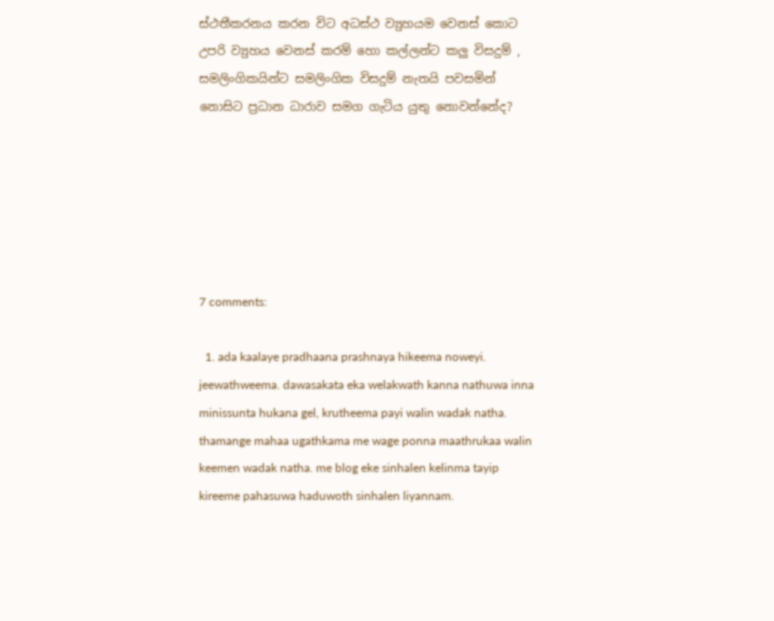ස්ථතීකරනය කරන විට අධස්ථ ව්‍යුහයම වෙනස් කොට උපරි ව්‍යුහය වෙනස් කරම් හො කල්ලන්ට කලු විසදුම් , සමලිංගිකයින්ට සමලිංගික විසදුම් නැතයි පවසමින් නොසිට ප්‍රධාන ධාරාව සමග ගැටිය යුතු නොවන්නේද?






7 comments:

  1. ada kaalaye pradhaana prashnaya hikeema noweyi. jeewathweema. dawasakata eka welakwath kanna nathuwa inna minissunta hukana gel, krutheema payi walin wadak natha. thamange mahaa ugathkama me wage ponna maathrukaa walin keemen wadak natha. me blog eke sinhalen kelinma tayip kireeme pahasuwa haduwoth sinhalen liyannam.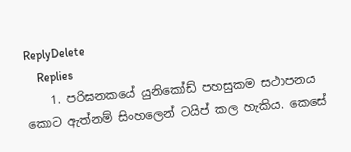ReplyDelete
    Replies
    1. පරිඝනකයේ යුනිකෝඩ් පහසුකම සථාපනය කොට ඇත්නම් සිංහලෙන් ටයිප් කල හැකිය. කෙසේ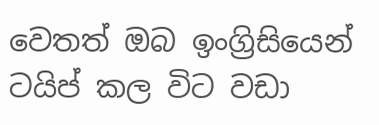වෙතත් ඔබ ඉංග්‍රිසියෙන් ටයිප් කල විට වඩා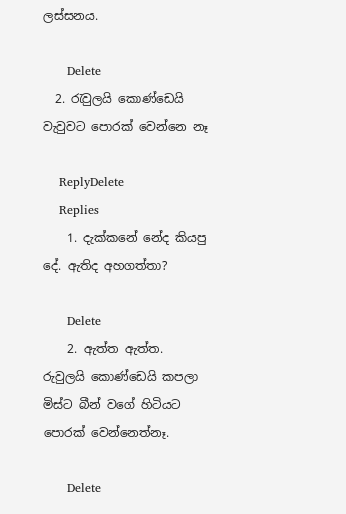ලස්සනය.

      Delete
  2. රැවුලයි කොණ්ඩෙයි වැවුවට පොරක් වෙන්නෙ නෑ

    ReplyDelete
    Replies
    1. දැක්කනේ නේද කියපු දේ. ඇතිද අහගත්තා?

      Delete
    2. ඇත්ත ඇත්ත. රුවුලයි කොණ්ඩෙයි කපලා මිස්ට බීන් වගේ හිටියට පොරක් වෙන්නෙත්නෑ.

      Delete